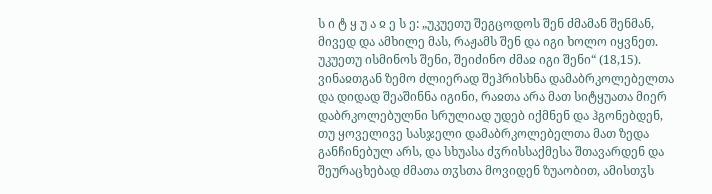ს ი ტ ყ უ ა ჲ ე ს ე: „უკუეთუ შეგცოდოს შენ ძმამან შენმან, მივედ და ამხილე მას, რაჟამს შენ და იგი ხოლო იყვნეთ. უკუეთუ ისმინოს შენი, შეიძინო ძმაჲ იგი შენი“ (18,15).
ვინაჲთგან ზემო ძლიერად შეჰრისხნა დამაბრკოლებელთა და დიდად შეაშინნა იგინი, რაჲთა არა მათ სიტყუათა მიერ დაბრკოლებულნი სრულიად უდებ იქმნენ და ჰგონებდენ, თუ ყოველივე სასჯელი დამაბრკოლებელთა მათ ზედა განჩინებულ არს, და სხუასა ძჳრისსაქმესა შთავარდენ და შეურაცხებად ძმათა თჳსთა მოვიდენ ზუაობით, ამისთჳს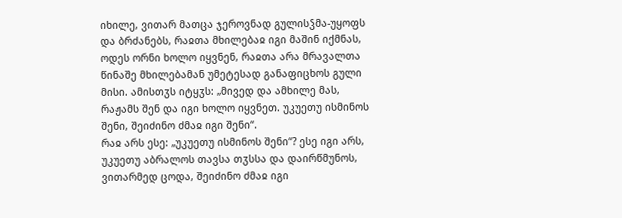იხილე, ვითარ მათცა ჯეროვნად გულისჴმა-უყოფს და ბრძანებს, რაჲთა მხილებაჲ იგი მაშინ იქმნას, ოდეს ორნი ხოლო იყვნენ, რაჲთა არა მრავალთა წინაშე მხილებამან უმეტესად განაფიცხოს გული მისი. ამისთჳს იტყჳს: „მივედ და ამხილე მას, რაჟამს შენ და იგი ხოლო იყვნეთ. უკუეთუ ისმინოს შენი, შეიძინო ძმაჲ იგი შენი“.
რაჲ არს ესე: „უკუეთუ ისმინოს შენი“? ესე იგი არს, უკუეთუ აბრალოს თავსა თჳსსა და დაირწმუნოს, ვითარმედ ცოდა, შეიძინო ძმაჲ იგი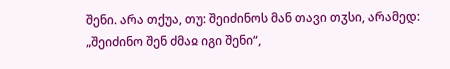შენი. არა თქუა, თუ: შეიძინოს მან თავი თჳსი, არამედ: „შეიძინო შენ ძმაჲ იგი შენი“,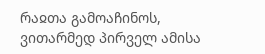რაჲთა გამოაჩინოს, ვითარმედ პირველ ამისა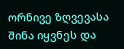ორნივე ზღვევასა შინა იყვნეს და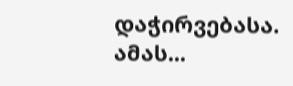დაჭირვებასა. ამას...